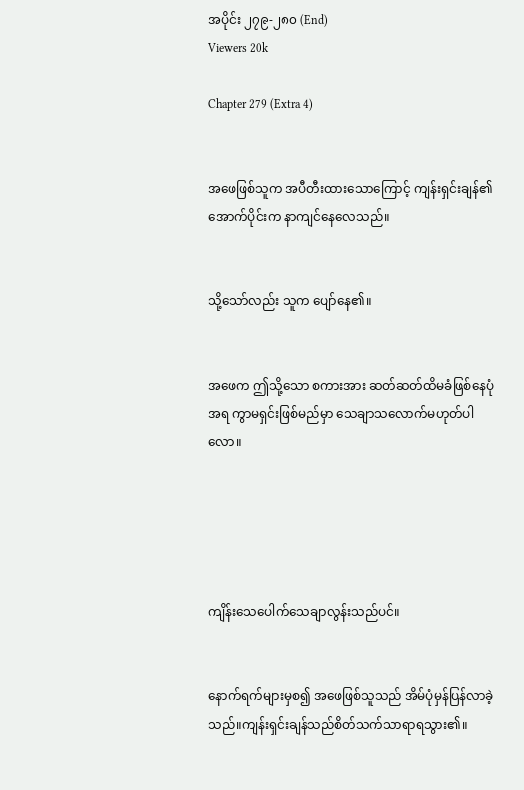အပိုင်း ၂၇၉-၂၈၀ (End)
Viewers 20k

Chapter 279 (Extra 4)


အဖေဖြစ်သူက အပီတီးထားသောကြောင့် ကျန်းရှင်းချန်၏အောက်ပိုင်းက နာကျင်နေလေသည်။


သို့သော်လည်း သူက ပျော်နေ၏။


အဖေက ဤသို့သော စကားအား ဆတ်ဆတ်ထိမခံဖြစ်နေပုံအရ ကွာမရှင်းဖြစ်မည်မှာ သေချာသလောက်မဟုတ်ပါလော။





ကျိန်းသေပေါက်သေချာလွန်းသည်ပင်။


နောက်ရက်များမှစ၍ အဖေဖြစ်သူသည် အိမ်ပုံမှန်ပြန်လာခဲ့သည်။ကျန်းရှင်းချန်သည်စိတ်သက်သာရာရသွား၏။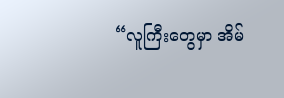“လူကြီးတွေမှာ အိမ်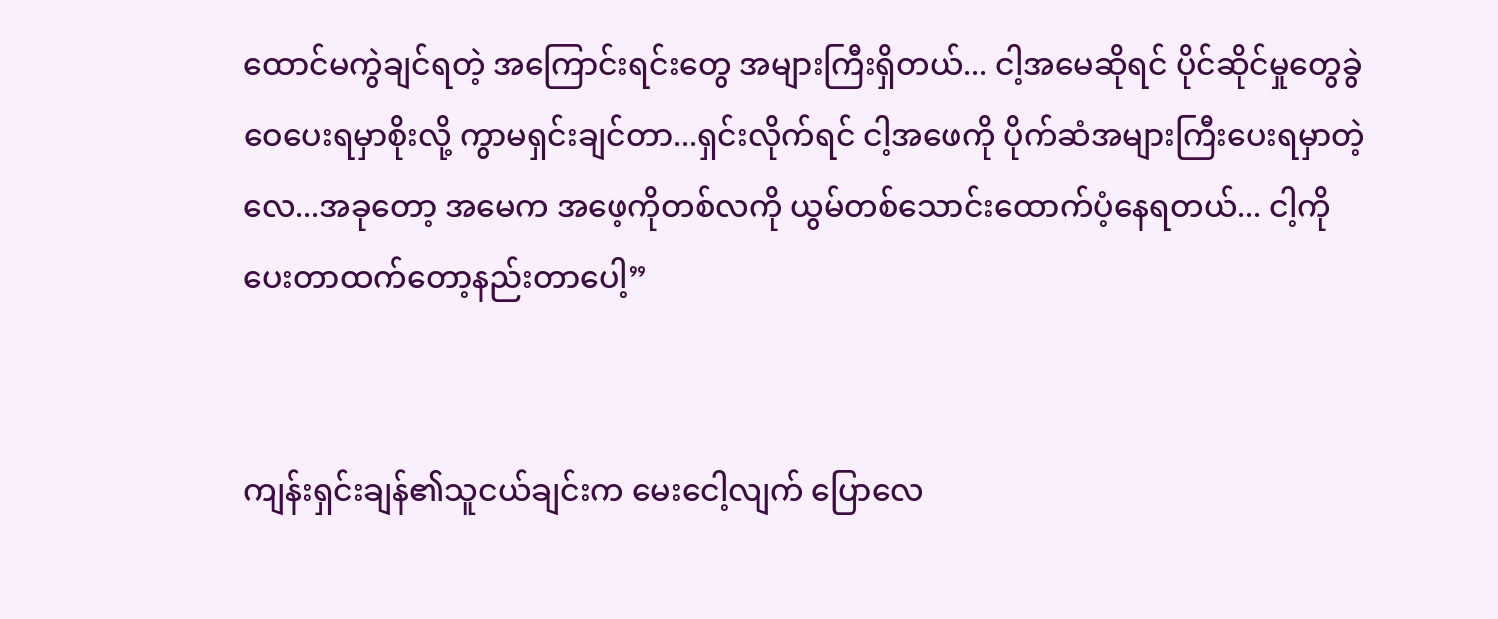ထောင်မကွဲချင်ရတဲ့ အကြောင်းရင်းတွေ အများကြီးရှိတယ်... ငါ့အမေဆိုရင် ပိုင်ဆိုင်မှုတွေခွဲဝေပေးရမှာစိုးလို့ ကွာမရှင်းချင်တာ...ရှင်းလိုက်ရင် ငါ့အဖေကို ပိုက်ဆံအများကြီးပေးရမှာတဲ့လေ...အခုတော့ အမေက အဖေ့ကိုတစ်လကို ယွမ်တစ်သောင်းထောက်ပံ့နေရတယ်... ငါ့ကိုပေးတာထက်တော့နည်းတာပေါ့”


ကျန်းရှင်းချန်၏သူငယ်ချင်းက မေးငေါ့လျက် ပြောလေ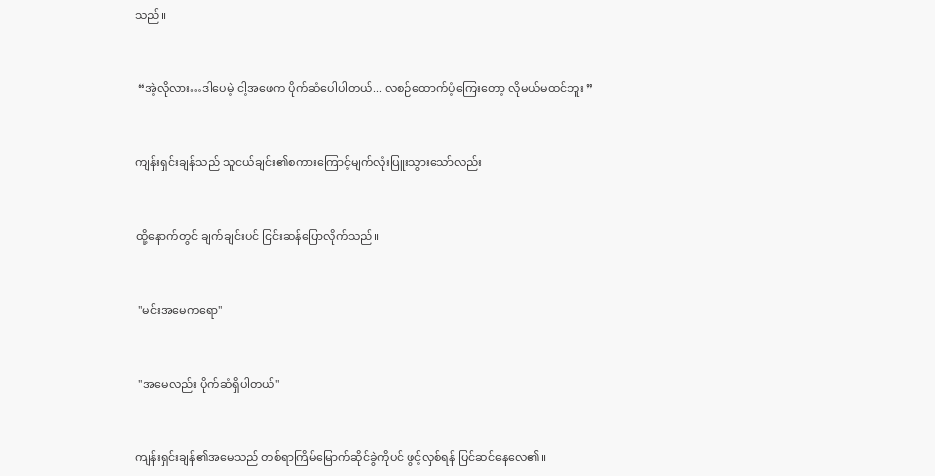သည်။


 “အဲ့လိုလား…ဒါပေမဲ့ ငါ့အဖေက ပိုက်ဆံပေါပါတယ်... လစဉ်ထောက်ပံ့ကြေးတော့ လိုမယ်မထင်ဘူး ”


ကျန်းရှင်းချန်သည် သူငယ်ချင်း၏စကားကြောင့်မျက်လုံးပြူးသွားသော်လည်း


ထို့နောက်တွင် ချက်ချင်းပင် ငြင်းဆန်ပြောလိုက်သည်။


 "မင်းအမေကရော"


 "အမေလည်း ပိုက်ဆံရှိပါတယ်"


ကျန်းရှင်းချန်၏အမေသည် တစ်ရာကြိမ်မြောက်ဆိုင်ခွဲကိုပင် ဖွင့်လှစ်ရန် ပြင်ဆင်နေလေ၏။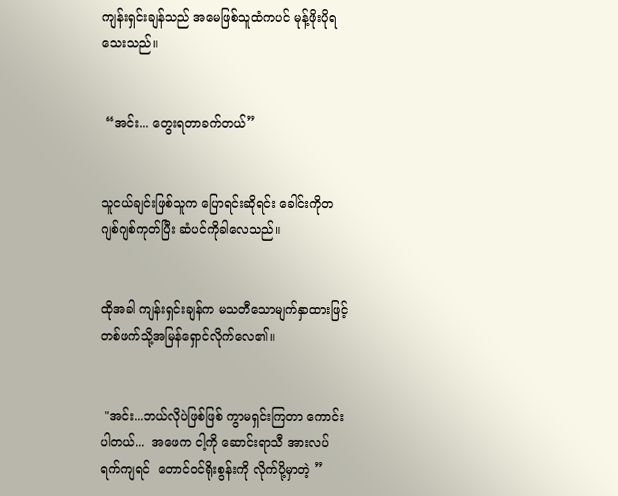ကျန်းရှင်းချန်သည် အမေဖြစ်သူထံကပင် မုန့်ဖိုးပိုရသေးသည်။


 “အင်း... တွေးရတာခက်တယ်”


သူငယ်ချင်းဖြစ်သူက ပြောရင်းဆိုရင်း ခေါင်းကိုတဂျစ်ဂျစ်ကုတ်ပြီး ဆံပင်ကိုခါလေသည်။


ထိုအခါ ကျန်းရှင်းချန်က မသတီသောမျက်နှာထားဖြင့် တစ်ဖက်သို့အမြန်ရှောင်လိုက်လေ၏။


 "အင်း...ဘယ်လိုပဲဖြစ်ဖြစ် ကွာမရှင်းကြတာ ကောင်းပါတယ်...  အဖေက ငါ့ကို ဆောင်းရာသီ အားလပ်ရက်ကျရင်  တောင်ဝင်ရိုးစွန်းကို လိုက်ပို့မှာတဲ့ ”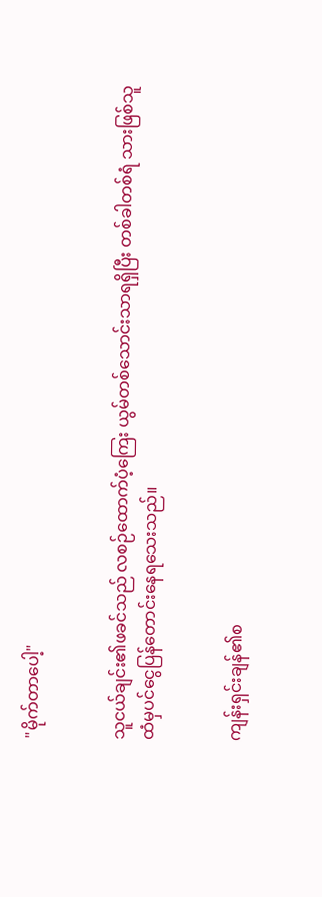"မိုက်တာပေါ့"


သူငယ်ချင်း၏ဖခင်သည် လစဉ်ထောက်ပံ့ကြေး ယွမ်တစ်သောင်းသာရရှိပြီး တစ်ခါတစ်ရံ သားဖြစ်သူထံမှပင်ငွေပြန်တောင်းနေရသေးသည်။


ကျန်းရှင်းချန်၏စ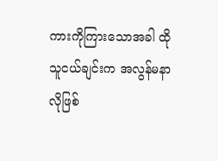ကားကိုကြားသောအခါ ထိုသူငယ်ချင်းက အလွန်မနာလိုဖြစ်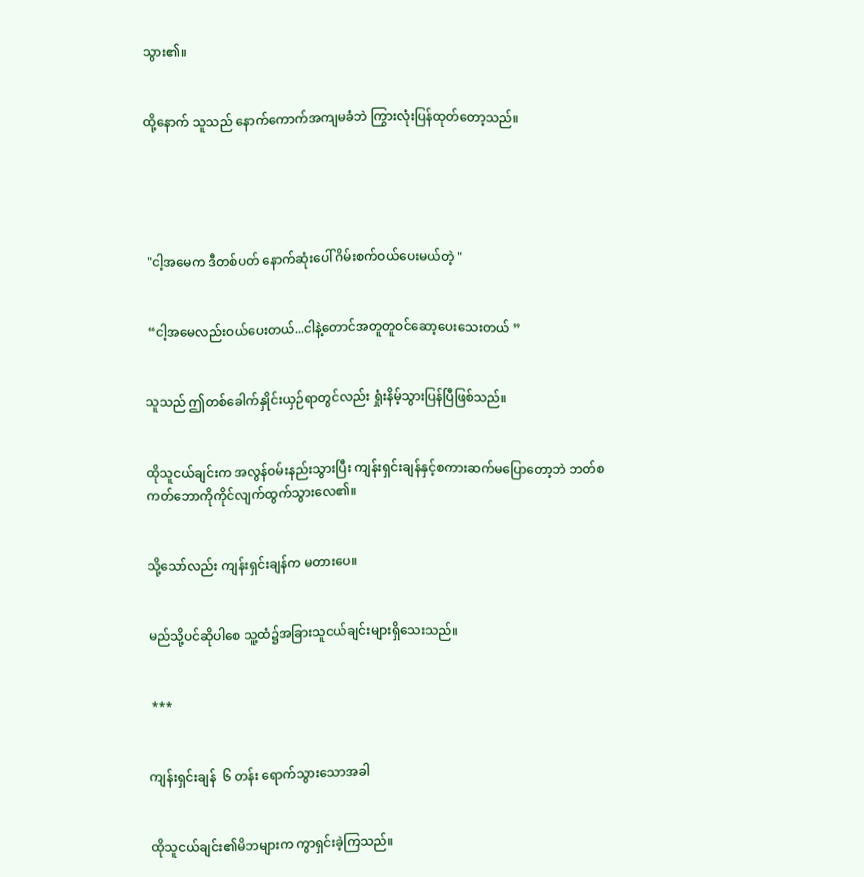သွား၏။


ထို့နောက် သူသည် နောက်ကောက်အကျမခံဘဲ ကြွားလုံးပြန်ထုတ်တော့သည်။





 "ငါ့အမေက ဒီတစ်ပတ် နောက်ဆုံးပေါ် ဂိမ်းစက်ဝယ်ပေးမယ်တဲ့ "


 “ငါ့အမေလည်းဝယ်ပေးတယ်...ငါနဲ့တောင်အတူတူဝင်ဆော့ပေးသေးတယ် ”


သူသည် ဤတစ်ခေါက်နှိုင်းယှဉ်ရာတွင်လည်း ရှုံးနိမ့်သွားပြန်ပြီဖြစ်သည်။


ထိုသူငယ်ချင်းက အလွန်ဝမ်းနည်းသွားပြီး ကျန်းရှင်းချန်နှင့်စကားဆက်မပြောတော့ဘဲ ဘတ်စကတ်ဘောကိုကိုင်လျက်ထွက်သွားလေ၏။


သို့သော်လည်း ကျန်းရှင်းချန်က မတားပေ။


မည်သို့ပင်ဆိုပါစေ သူ့ထံ၌အခြားသူငယ်ချင်းများရှိသေးသည်။


 ***


ကျန်းရှင်းချန်  ၆ တန်း ရောက်သွားသောအခါ


ထိုသူငယ်ချင်း၏မိဘများက ကွာရှင်းခဲ့ကြသည်။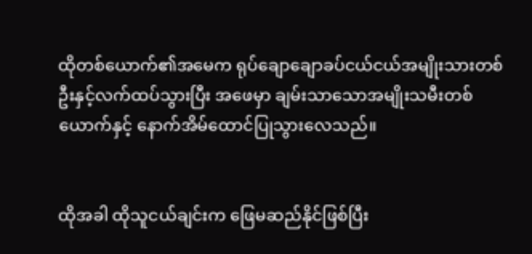ထိုတစ်ယောက်၏အမေက ရုပ်ချောချောခပ်ငယ်ငယ်အမျိုးသားတစ်ဦးနှင့်လက်ထပ်သွားပြီး အဖေမှာ ချမ်းသာသောအမျိုးသမီးတစ်ယောက်နှင့် နောက်အိမ်ထောင်ပြုသွားလေသည်။


ထိုအခါ ထိုသူငယ်ချင်းက ဖြေမဆည်နိုင်ဖြစ်ပြီး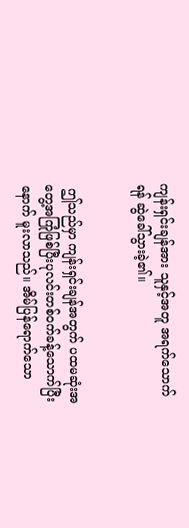ကျန်းရှင်းချန်အား သူနှင့်အတူ အရက်သောက်ရန် ဆွဲခေါ်သွားခဲ့၏။


 ဤသည်မှာ ကျန်းရှင်းချန်အတွက် ပထမဆုံးအတွေ့အကြုံဖြစ်ပြီးပုလင်းတစ်ဝက်ခန့်သောက်ပြီးနောက် မူးလာသည်။ အိမ်ပြန်ရောက်သော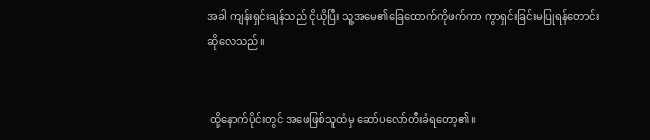အခါ ကျန်းရှင်းချန်သည် ငိုယိုပြီး သူ့အမေ၏ခြေထောက်ကိုဖက်ကာ ကွာရှင်းခြင်းမပြုရန်တောင်းဆိုလေသည်။


 ထို့နောက်ပိုင်းတွင် အဖေဖြစ်သူထံမှ ဆော်ပလော်တီးခံရတော့၏။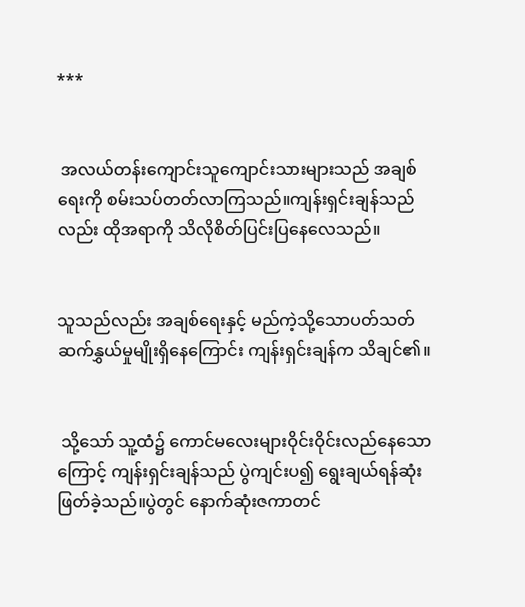***


 အလယ်တန်းကျောင်းသူကျောင်းသားများသည် အချစ်ရေးကို စမ်းသပ်တတ်လာကြသည်။ကျန်းရှင်းချန်သည်လည်း ထိုအရာကို သိလိုစိတ်ပြင်းပြနေလေသည်။


သူသည်လည်း အချစ်ရေးနှင့် မည်ကဲ့သို့သောပတ်သတ်ဆက်နွှယ်မှုမျိုးရှိနေကြောင်း ကျန်းရှင်းချန်က သိချင်၏။


 သို့သော် သူ့ထံ၌ ကောင်မလေးများဝိုင်းဝိုင်းလည်နေသောကြောင့် ကျန်းရှင်းချန်သည် ပွဲကျင်းပ၍ ရွေးချယ်ရန်ဆုံးဖြတ်ခဲ့သည်။ပွဲတွင် နောက်ဆုံးဇကာတင်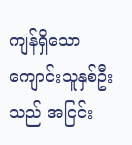ကျန်ရှိသော ကျောင်းသူနှစ်ဦးသည် အငြင်း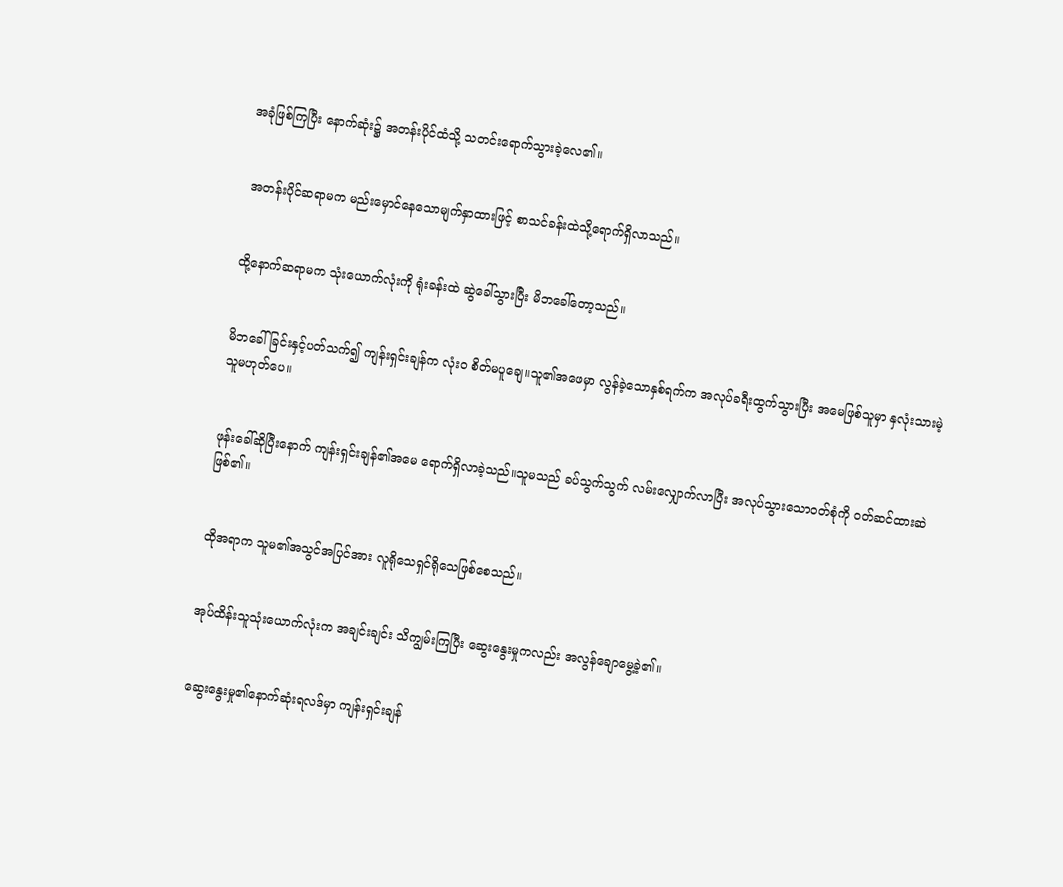အခုံဖြစ်ကြပြီး နောက်ဆုံး၌ အတန်းပိုင်ထံသို့ သတင်းရောက်သွားခဲ့လေ၏။


 အတန်းပိုင်ဆရာမက မည်းမှောင်နေသောမျက်နှာထားဖြင့် စာသင်ခန်းထဲသို့ရောက်ရှိလာသည်။


ထို့နောက်ဆရာမက သုံးယောက်လုံးကို ရုံးခန်းထဲ ဆွဲခေါ်သွားပြီး မိဘခေါ်တော့သည်။


မိဘခေါ်ခြင်းနှင့်ပတ်သက်၍ ကျန်းရှင်းချန်က လုံးဝ စိတ်မပူချေ။သူ၏အဖေမှာ လွန်ခဲ့သောနှစ်ရက်က အလုပ်ခရီးထွက်သွားပြီး အမေဖြစ်သူမှာ နှလုံးသားမဲ့သူမဟုတ်ပေ။


ဖုန်းခေါ်ဆိုပြီးနောက် ကျန်းရှင်းချန်၏အမေ ရောက်ရှိလာခဲ့သည်။သူမသည် ခပ်သွက်သွက် လမ်းလျှောက်လာပြီး အလုပ်သွားသော၀တ်စုံကို ဝတ်ဆင်ထားဆဲဖြစ်၏။


ထိုအရာက သူမ၏အသွင်အပြင်အား လူရိုသေရှင်ရိုသေဖြစ်စေသည်။


အုပ်ထိန်းသူသုံးယောက်လုံးက အချင်းချင်း သိကျွမ်းကြပြီး ဆွေးနွေးမှုကလည်း အလွန်ချောမွေ့ခဲ့၏။


ဆွေးနွေးမှု၏နောက်ဆုံးရလဒ်မှာ ကျန်းရှင်းချန်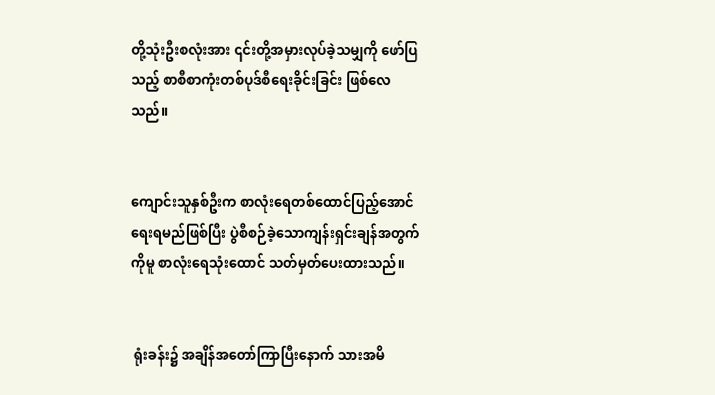တို့သုံးဦးစလုံးအား ၎င်းတို့အမှားလုပ်ခဲ့သမျှကို ဖော်ပြသည့် စာစီစာကုံးတစ်ပုဒ်စီရေးခိုင်းခြင်း ဖြစ်လေသည်။


ကျောင်းသူနှစ်ဦးက စာလုံးရေတစ်ထောင်ပြည့်အောင်ရေးရမည်ဖြစ်ပြီး ပွဲစီစဉ်ခဲ့သောကျန်းရှင်းချန်အတွက်ကိုမူ စာလုံးရေသုံးထောင် သတ်မှတ်ပေးထားသည်။


 ရုံးခန်း၌ အချိန်အတော်ကြာပြီးနောက် သားအမိ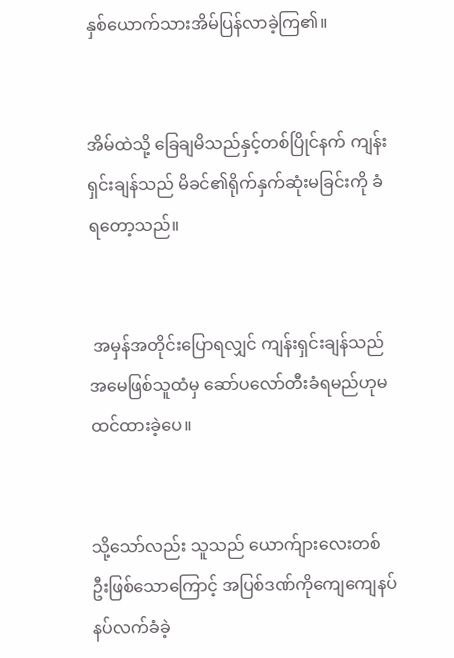နှစ်ယောက်သားအိမ်ပြန်လာခဲ့ကြ၏။


အိမ်ထဲသို့ ခြေချမိသည်နှင့်တစ်ပြိုင်နက် ကျန်းရှင်းချန်သည် မိခင်၏ရိုက်နှက်ဆုံးမခြင်းကို ခံရတော့သည်။


 အမှန်အတိုင်းပြောရလျှင် ကျန်းရှင်းချန်သည် အမေဖြစ်သူထံမှ ဆော်ပလော်တီးခံရမည်ဟုမထင်ထားခဲ့ပေ။


သို့သော်လည်း သူသည် ယောက်ျားလေးတစ်ဦးဖြစ်သောကြောင့် အပြစ်ဒဏ်ကိုကျေကျေနပ်နပ်လက်ခံခဲ့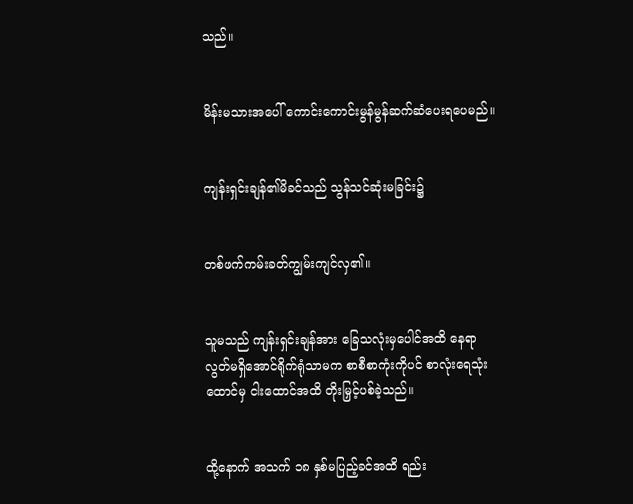သည်။


မိန်းမသားအပေါ် ကောင်းကောင်းမွန်မွန်ဆက်ဆံပေးရပေမည်။


ကျန်းရှင်းချန်၏မိခင်သည် သွန်သင်ဆုံးမခြင်း၌


တစ်ဖက်ကမ်းခတ်ကျွမ်းကျင်လှ၏။


သူမသည် ကျန်းရှင်းချန်အား ခြေသလုံးမှပေါင်အထိ နေရာလွတ်မရှိအောင်ရိုက်ရုံသာမက စာစီစာကုံးကိုပင် စာလုံးရေသုံးထောင်မှ ငါးထောင်အထိ တိုးမြှင့်ပစ်ခဲ့သည်။


ထို့နောက် အသက် ၁၈ နှစ်မပြည့်ခင်အထိ ရည်း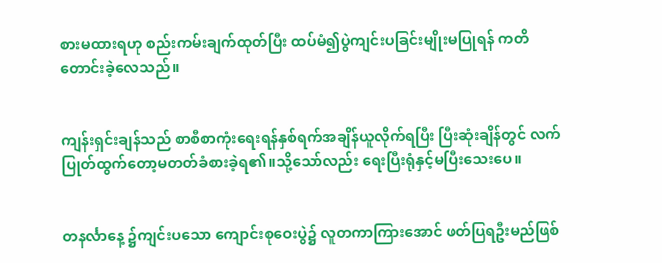စားမထားရဟု စည်းကမ်းချက်ထုတ်ပြီး ‌ထပ်မံ၍ပွဲကျင်းပခြင်းမျိုးမပြုရန် ကတိတောင်းခဲ့လေသည်။


ကျန်းရှင်းချန်သည် စာစီစာကုံးရေးရန်နှစ်ရက်အချိန်ယူလိုက်ရပြီး ပြီးဆုံးချိန်တွင် လက်ပြုတ်ထွက်တော့မတတ်ခံစားခဲ့ရ၏။သို့သော်လည်း ရေးပြီးရုံနှင့်မပြီးသေးပေ။


တနင်္လာနေ့ ၌ကျင်းပသော ကျောင်းစုဝေးပွဲ၌ လူတကာကြားအောင် ဖတ်ပြရဦးမည်ဖြစ်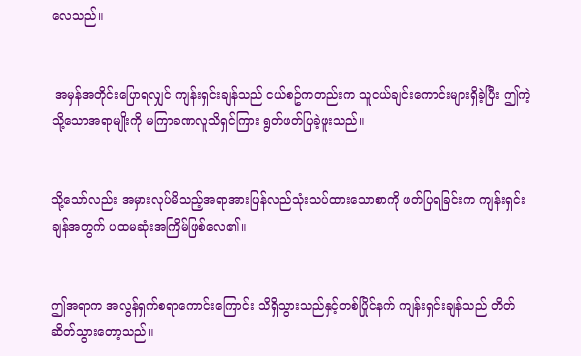လေသည်။


 အမှန်အတိုင်းပြောရလျှင် ကျန်းရှင်းချန်သည် ငယ်စဥ်ကတည်းက သူငယ်ချင်းကောင်းများရှိခဲ့ပြီး ဤကဲ့သို့သောအရာမျိုးကို မကြာခဏလူသိရှင်ကြား ရွတ်ဖတ်ပြခဲ့ဖူးသည်။


သို့သော်လည်း အမှားလုပ်မိသည့်အရာအားပြန်လည်သုံးသပ်ထားသောစာကို ဖတ်ပြရခြင်းက ကျန်းရှင်းချန်အတွက် ပထမဆုံးအကြိမ်ဖြစ်လေ၏။


ဤအရာက အလွန်ရှက်စရာကောင်းကြောင်း သိရှိသွားသည်နှင့်တစ်ပြိုင်နက် ကျန်းရှင်းချန်သည် တိတ်ဆိတ်သွားတော့သည်။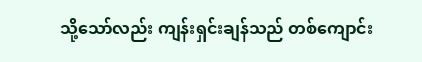သို့သော်လည်း ကျန်းရှင်းချန်သည် တစ်ကျောင်း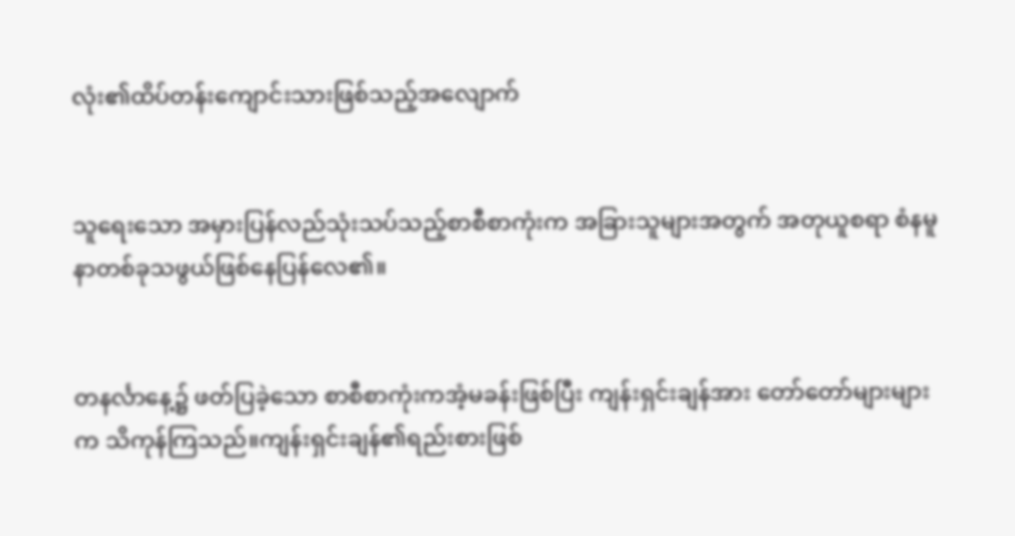လုံး၏ထိပ်တန်းကျောင်းသားဖြစ်သည့်အလျောက်


သူရေးသော အမှားပြန်လည်သုံးသပ်သည့်စာစီစာကုံးက အခြားသူများအတွက် အတုယူစရာ စံနမူနာတစ်ခုသဖွယ်ဖြစ်နေပြန်လေ၏။


တနင်္လာနေ့၌ ဖတ်ပြခဲ့သော စာစီစာကုံးကအံ့မခန်းဖြစ်ပြီး ကျန်းရှင်းချန်အား တော်တော်များများက သိကုန်ကြသည်။ကျန်းရှင်းချန်၏ရည်းစားဖြစ်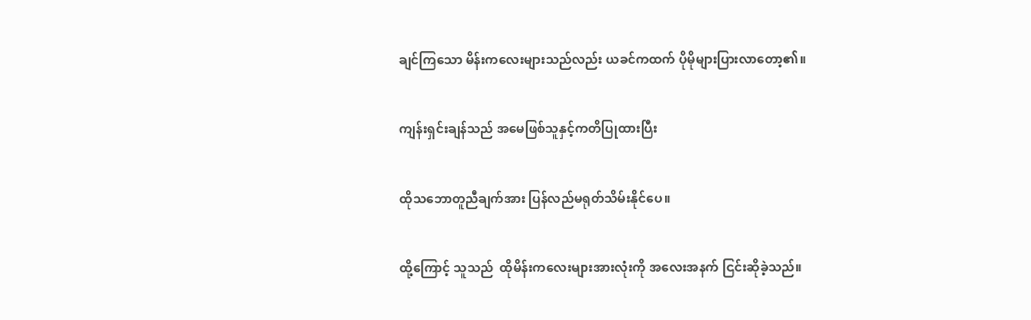ချင်‌ကြသော မိန်းကလေးများသည်လည်း ယခင်ကထက် ပိုမိုများပြားလာတော့၏။


ကျန်းရှင်းချန်သည် အမေဖြစ်သူနှင့်ကတိပြုထားပြီး


ထိုသဘောတူညီချက်အား ပြန်လည်မရုတ်သိမ်းနိုင်ပေ။


ထို့ကြောင့် သူသည်  ထိုမိန်းကလေးများအားလုံးကို အလေးအနက် ငြင်းဆိုခဲ့သည်။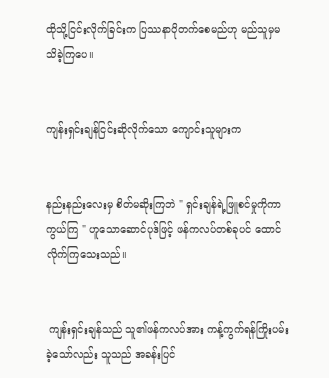ထိုသို့ငြင်းလိုက်ခြင်းက ပြဿနာပိုတက်စေမည်ဟု မည်သူမှမသိခဲ့ကြပေ။


ကျန်းရှင်းချန်ငြင်းဆိုလိုက်သော ကျောင်းသူများက


နည်းနည်းလေးမှ စိတ်မဆိုးကြဘဲ " ရှင်းချန်ရဲ့ဖြူစင်မှုကိုကာကွယ်ကြ " ဟူသောဆောင်ပုဒ်ဖြင့် ဖန်ကလပ်တစ်ခုပင် ထောင်လိုက်ကြသေးသည်။


 ကျန်းရှင်းချန်သည် သူ၏ဖန်ကလပ်အား ကန့်ကွက်ရန်ကြိုးပမ်းခဲ့သော်လည်း သူသည် အခန်းပြင်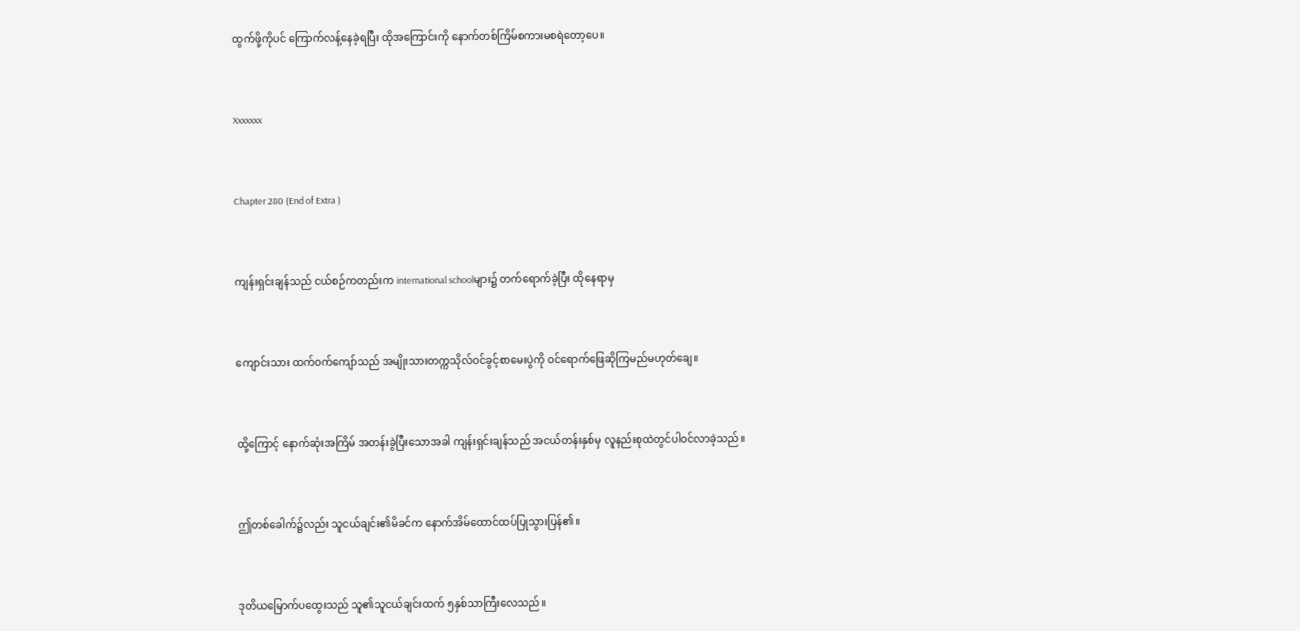ထွက်ဖို့ကိုပင် ကြောက်လန့်နေခဲ့ရပြီး ထိုအကြောင်းကို နောက်တစ်ကြိမ်စကားမစရဲတော့ပေ။


Xxxxxxx


Chapter 280 (End of Extra )


ကျန်းရှင်းချန်သည် ငယ်စဉ်ကတည်းက international schoolများ၌ တက်ရောက်ခဲ့ပြီး ထိုနေရာမှ


ကျောင်းသား ထက်ဝက်ကျော်သည် အမျိုးသားတက္ကသိုလ်ဝင်ခွင့်စာမေးပွဲကို ဝင်ရောက်ဖြေဆိုကြမည်မဟုတ်ချေ။


ထို့ကြောင့် နောက်ဆုံးအကြိမ် အတန်းခွဲပြီးသောအခါ ကျန်းရှင်းချန်သည် အငယ်တန်းနှစ်မှ လူနည်းစုထဲတွင်ပါဝင်လာခဲ့သည်။


ဤတစ်ခေါက်၌လည်း သူငယ်ချင်း၏မိခင်က နောက်အိမ်ထောင်ထပ်ပြုသွားပြန်၏။


ဒုတိယမြောက်ပထွေးသည် သူ၏သူငယ်ချင်းထက် ၅နှစ်သာကြီးလေသည်။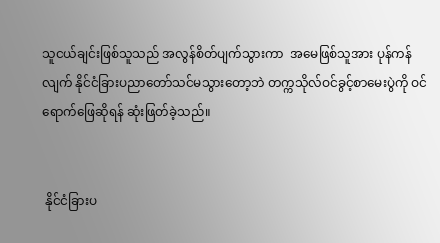သူငယ်ချင်းဖြစ်သူသည် အလွန်စိတ်ပျက်သွားကာ  အမေဖြစ်သူအား ပုန်ကန်လျက် နိုင်ငံခြားပညာတော်သင်မသွားတော့ဘဲ တက္ကသိုလ်ဝင်ခွင့်စာမေးပွဲကို ဝင်ရောက်ဖြေဆိုရန် ဆုံးဖြတ်ခဲ့သည်။


 နိုင်ငံခြားပ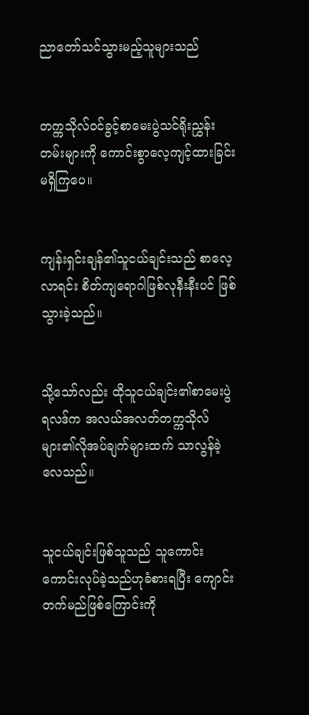ညာတော်သင်သွားမည့်သူများသည်


တက္ကသိုလ်ဝင်ခွင့်စာမေးပွဲသင်ရိုးညွှန်းတမ်းများကို ကောင်းစွာလေ့ကျင့်ထားခြင်းမရှိကြပေ။


ကျန်းရှင်းချန်၏သူငယ်ချင်းသည် စာလေ့လာရင်း စိတ်ကျရောဂါဖြစ်လုနီးနီးပင် ဖြစ်သွားခဲ့သည်။


သို့သော်လည်း ထိုသူငယ်ချင်း၏စာမေးပွဲရလဒ်က အလယ်အလတ်တက္ကသိုလ်များ၏လိုအပ်ချက်များထက် သာလွန်ခဲ့လေသည်။


သူငယ်ချင်းဖြစ်သူသည် သူကောင်းကောင်းလုပ်ခဲ့သည်ဟုခံစားရပြီး ကျောင်းတက်မည်ဖြစ်ကြောင်းကို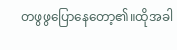တဖွဖွပြောနေတော့၏။ထိုအခါ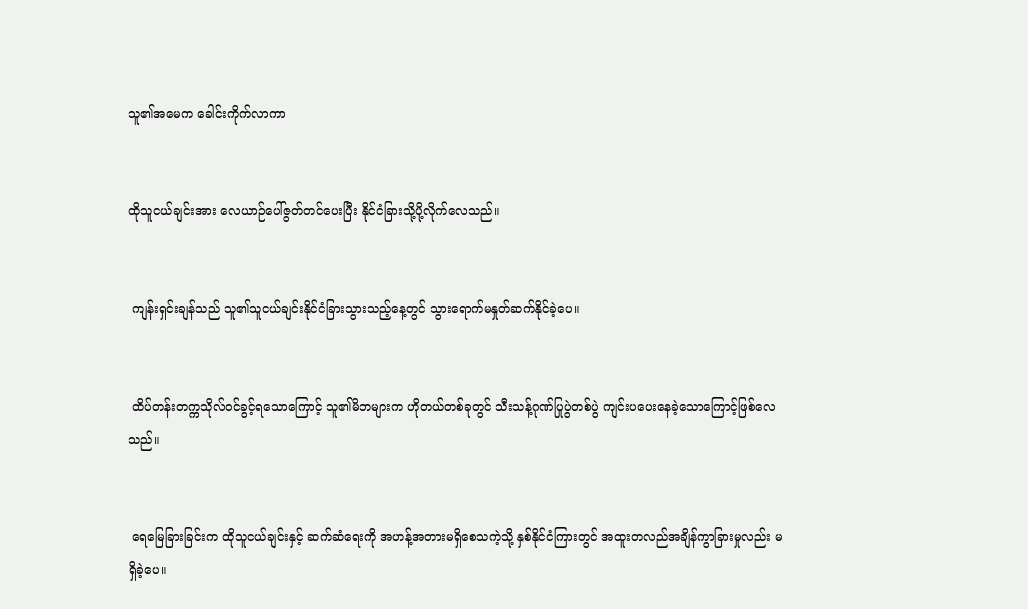သူ၏အမေက ခေါင်းကိုက်လာကာ


ထိုသူငယ်ချင်းအား လေယာဉ်ပေါ်ဇွတ်တင်ပေးပြီး နိုင်ငံခြားသို့ပို့လိုက်လေသည်။


 ကျန်းရှင်းချန်သည် သူ၏သူငယ်ချင်းနိုင်ငံခြားသွားသည့်နေ့တွင် သွားရောက်မနှုတ်ဆက်နိုင်ခဲ့ပေ။


 ထိပ်တန်းတက္ကသိုလ်ဝင်ခွင့်ရသောကြောင့် သူ၏မိဘများက ဟိုတယ်တစ်ခုတွင် သီးသန့်ဂုဏ်ပြုပွဲတစ်ပွဲ ကျင်းပပေးနေခဲ့သောကြောင့်ဖြစ်လေသည်။


 ရေမြေခြားခြင်းက ထိုသူငယ်ချင်းနှင့် ဆက်ဆံရေးကို အဟန့်အတားမရှိစေသကဲ့သို့ နှစ်နိုင်ငံကြားတွင် အထူးတလည်အချိန်ကွာခြားမှုလည်း မရှိခဲ့ပေ။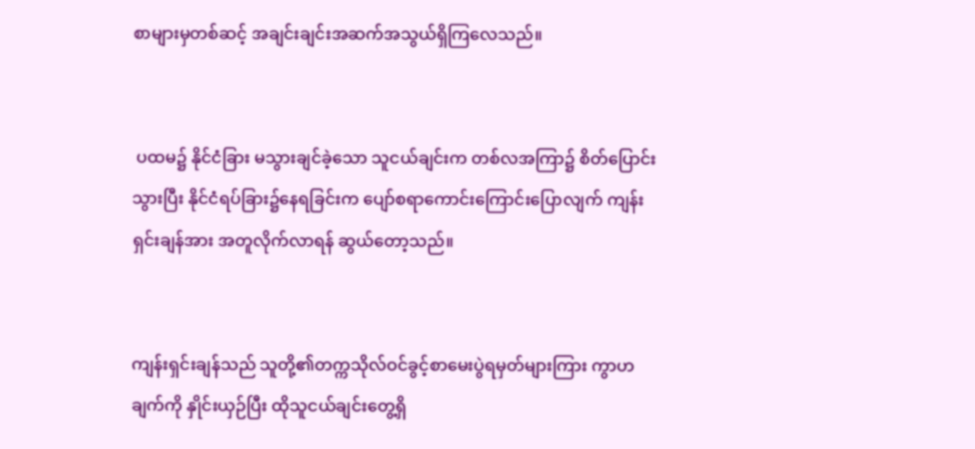စာများမှတစ်ဆင့် အချင်းချင်းအဆက်အသွယ်ရှိကြလေသည်။


 ပထမ၌ နိုင်ငံခြား မသွားချင်ခဲ့သော သူငယ်ချင်းက တစ်လအကြာ၌ စိတ်ပြောင်းသွားပြီး နိုင်ငံရပ်ခြား၌နေရခြင်းက ပျော်စရာကောင်းကြောင်းပြောလျက် ကျန်းရှင်းချန်အား အတူလိုက်လာရန် ဆွယ်တော့သည်။


ကျန်းရှင်းချန်သည် သူတို့၏တက္ကသိုလ်ဝင်ခွင့်စာမေးပွဲရမှတ်များကြား ကွာဟချက်ကို နှိုင်းယှဉ်ပြီး ထိုသူငယ်ချင်းတွေ့ရှိ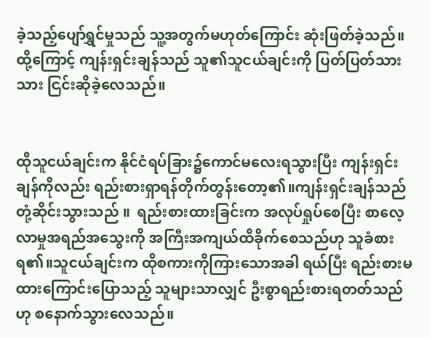ခဲ့သည့်ပျော်ရွှင်မှုသည် သူ့အတွက်မဟုတ်ကြောင်း ဆုံးဖြတ်ခဲ့သည်။  ထို့ကြောင့် ကျန်းရှင်းချန်သည် သူ၏သူငယ်ချင်းကို ပြတ်ပြတ်သားသား ငြင်းဆိုခဲ့လေသည်။


ထိုသူငယ်ချင်းက နိုင်ငံရပ်ခြား၌ကောင်မလေးရသွားပြီး ကျန်းရှင်းချန်ကိုလည်း ရည်းစားရှာရန်တိုက်တွန်းတော့၏။ကျန်းရှင်းချန်သည် တုံ့ဆိုင်းသွားသည် ။  ရည်းစားထားခြင်းက အလုပ်ရှုပ်စေပြီး စာလေ့လာမှုအရည်အသွေးကို အကြီးအကျယ်ထိခိုက်စေသည်ဟု သူခံစားရ၏။သူငယ်ချင်းက ထိုစကားကိုကြားသောအခါ ရယ်ပြီး ရည်းစားမထားကြောင်းပြောသည့် သူများသာလျှင် ဦးစွာရည်းစားရတတ်‌သည်ဟု စနောက်သွားလေသည်။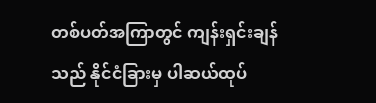တစ်ပတ်အကြာတွင် ကျန်းရှင်းချန်သည် နိုင်ငံခြားမှ ပါဆယ်ထုပ်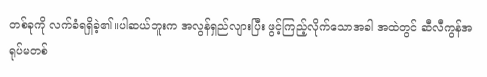တစ်ခုကို လက်ခံရရှိခဲ့၏။ပါဆယ်ဘူးက အလွန်ရှည်လျားပြီး ဖွင့်ကြည့်လိုက်သောအခါ အထဲတွင် ဆီလီကွန်အရုပ်မတစ်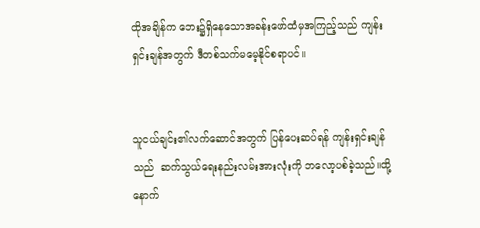ထိုအချိန်က ဘေး‌၌ရှိနေသောအခန်းဖော်ထံမှအကြည့်သည် ကျန်းရှင်းချန်အတွက် ဒီတစ်သက်‌မမေ့နိုင်စရာပင်။


သူငယ်ချင်း၏လက်ဆောင်အတွက် ပြန်ပေးဆပ်ရန် ကျန်းရှင်းချန်သည်  ဆက်သွယ်ရေးနည်းလမ်းအားလုံးကို ဘလော့ပစ်ခဲ့သည်။ထို့နောက်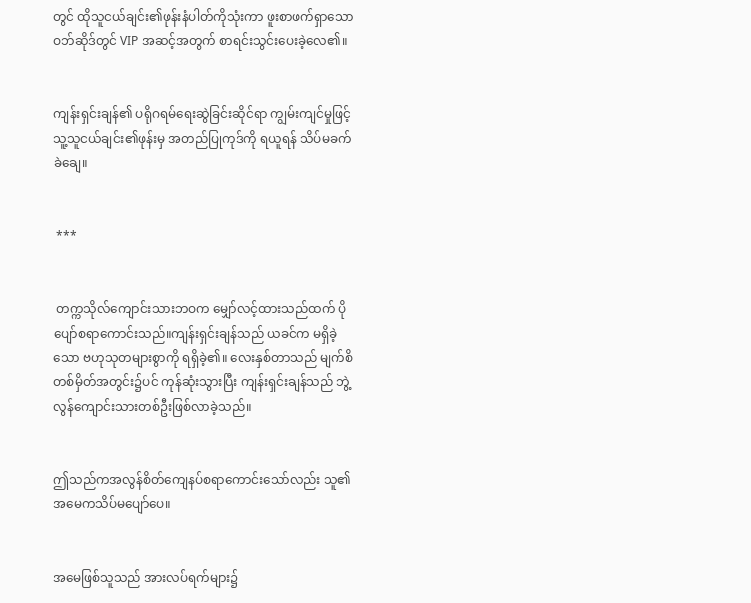တွင် ထိုသူငယ်ချင်း၏ဖုန်းနံပါတ်ကိုသုံးကာ ဖူးစာဖက်ရှာသောဝဘ်ဆိုဒ်တွင် VIP အဆင့်အတွက် စာရင်းသွင်းပေးခဲ့လေ၏။


ကျန်းရှင်းချန်၏ ပရိုဂရမ်ရေးဆွဲခြင်းဆိုင်ရာ ကျွမ်းကျင်မှုဖြင့် သူ့သူငယ်ချင်း၏ဖုန်းမှ အတည်ပြုကုဒ်ကို ရယူရန် သိပ်မခက်ခဲချေ။


 ***


 တက္ကသိုလ်ကျောင်းသားဘဝက မျှော်လင့်ထားသည်ထက် ပိုပျော်စရာကောင်းသည်။ကျန်းရှင်းချန်သည် ယခင်က မရှိခဲ့သော ဗဟုသုတများစွာကို ရရှိခဲ့၏။ လေးနှစ်တာသည် မျက်စိတစ်မှိတ်အတွင်း၌ပင် ကုန်ဆုံးသွားပြီး ကျန်းရှင်းချန်သည် ဘွဲ့လွန်ကျောင်းသားတစ်ဦးဖြစ်လာခဲ့သည်။


ဤသည်ကအလွန်စိတ်ကျေနပ်စရာကောင်းသော်လည်း သူ၏အမေကသိပ်မပျော်ပေ။


အမေဖြစ်သူသည် အားလပ်ရက်များ၌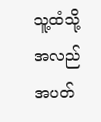သူ့ထံသို့အလည်အပတ်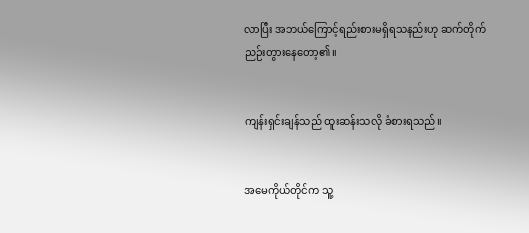လာပြီး အဘယ်ကြောင့်ရည်းစားမရှိရသနည်းဟု ဆက်တိုက်ညဉ်းတွားနေတော့၏။


ကျန်းရှင်းချန်သည် ထူးဆန်းသလို ခံစားရသည်။


အမေကိုယ်တိုင်က သူ့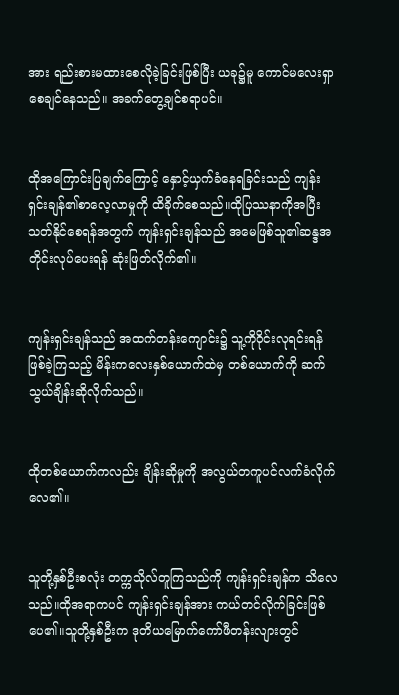အား ရည်းစားမထားစေလိုခဲ့ခြင်းဖြစ်ပြီး ယခု၌မူ ကောင်မလေးရှာစေချင်နေသည်။ အခက်တွေ့ချင်စရာပင်။


ထိုအကြောင်းပြချက်ကြောင့် နှောင့်ယှက်ခံနေရခြင်းသည် ကျန်းရှင်းချန်၏စာလေ့လာမှုကို ထိခိုက်စေသည်။ထိုပြဿနာကိုအပြီးသတ်နိုင်စေရန်အတွက် ကျန်းရှင်းချန်သည် အမေဖြစ်သူ၏ဆန္ဒအတိုင်းလုပ်ပေးရန် ဆုံးဖြတ်လိုက်၏။


ကျန်းရှင်းချန်သည် အထက်တန်းကျောင်း၌ သူ့ကိုဝိုင်းလုရင်းရန်ဖြစ်ခဲ့ကြသည့် မိန်းကလေးနှစ်ယောက်ထဲမှ တစ်ယောက်ကို ဆက်သွယ်ချိန်းဆိုလိုက်သည်။


ထိုတစ်ယောက်ကလည်း ချိန်းဆိုမှုကို အလွယ်တကူပင်လက်ခံလိုက်လေ၏။


သူတို့နှစ်ဦးစလုံး တက္ကသိုလ်တူကြသည်ကို ကျန်းရှင်းချန်က သိလေသည်။ထိုအရာကပင် ကျန်းရှင်းချန်အား ကယ်တင်လိုက်ခြင်းဖြစ်ပေ၏။သူတို့နှစ်ဦးက ဒုတိယမြောက်ကော်ဖီတန်းလျားတွင်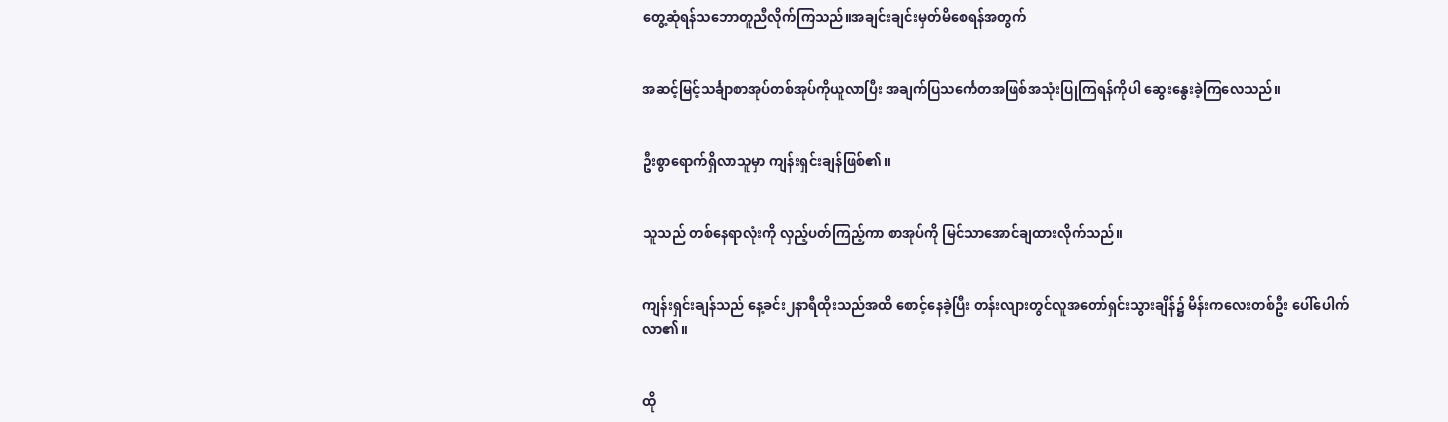တွေ့ဆုံရန်သဘောတူညီလိုက်ကြသည်။အချင်းချင်းမှတ်မိစေရန်အတွက်


အဆင့်မြင့်သင်္ချာစာအုပ်တစ်အုပ်ကိုယူလာပြီး အချက်ပြသ‌င်္ကေတအဖြစ်အသုံးပြုကြရန်ကိုပါ ဆွေးနွေးခဲ့ကြလေသည်။


ဦးစွာရောက်ရှိလာသူမှာ ကျန်းရှင်းချန်ဖြစ်၏။


သူသည် တစ်နေရာလုံးကို လှည့်ပတ်ကြည့်ကာ စာအုပ်ကို မြင်သာအောင်ချထားလိုက်သည်။


ကျန်းရှင်းချန်သည် နေ့ခင်း၂နာရီထိုးသည်အထိ စောင့်နေခဲ့ပြီး တန်းလျားတွင်လူအတော်ရှင်းသွားချိန်၌ မိန်းကလေးတစ်ဦး ပေါ်ပေါက်လာ၏။


ထို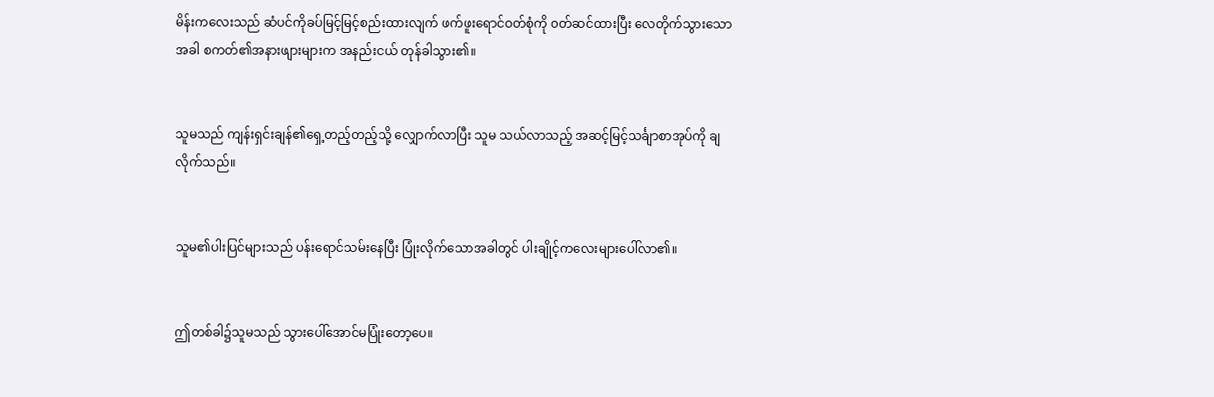မိန်းကလေးသည် ဆံပင်ကိုခပ်မြင့်မြင့်စည်းထားလျက် ဖက်ဖူးရောင်ဝတ်စုံကို ၀တ်ဆင်ထားပြီး လေတိုက်သွားသောအခါ စကတ်၏အနားဖျားများက အနည်းငယ် တုန်ခါသွား၏။


သူမသည် ကျန်းရှင်းချန်၏ရှေ့တည့်တည့်သို့ လျှောက်လာပြီး သူမ သယ်လာသည့် အဆင့်မြင့်သင်္ချာစာအုပ်ကို ချလိုက်သည်။


သူမ၏ပါးပြင်များသည် ပန်းရောင်သမ်းနေပြီး ပြုံးလိုက်သောအခါတွင် ပါးချိုင့်ကလေးများပေါ်လာ၏။


ဤတစ်ခါ၌သူမသည် သွားပေါ်အောင်မပြုံးတော့ပေ။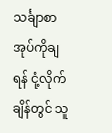သင်္ချာစာအုပ်ကိုချရန် ငုံ့လိုက်ချိန်တွင် သူ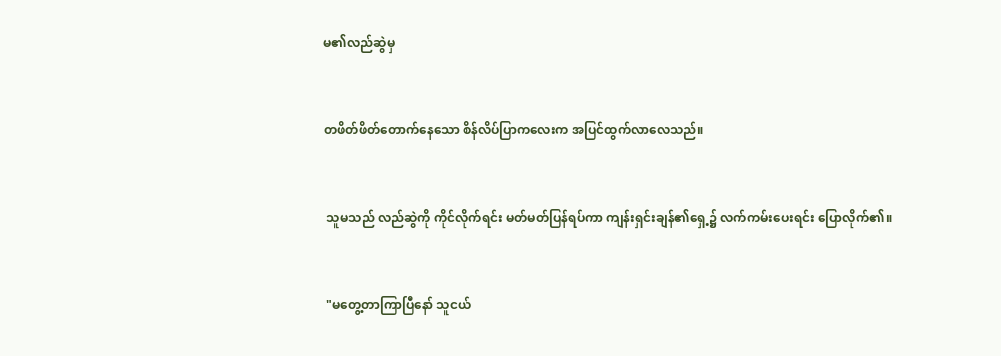မ၏လည်ဆွဲမှ


တဖိတ်ဖိတ်တောက်နေသော စိန်လိပ်ပြာကလေးက အပြင်ထွက်လာလေသည်။


 သူမသည် လည်ဆွဲကို ကိုင်လိုက်ရင်း မတ်မတ်ပြန်ရပ်ကာ ကျန်းရှင်းချန်၏ရှေ့၌ လက်ကမ်းပေးရင်း ပြောလိုက်၏။


 "မတွေ့တာကြာပြီနော် သူငယ်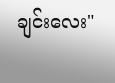ချင်းလေး"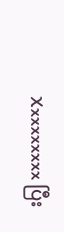Xxxxxxxxx ပြီး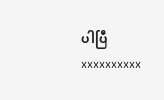ပါပြီ xxxxxxxxxx